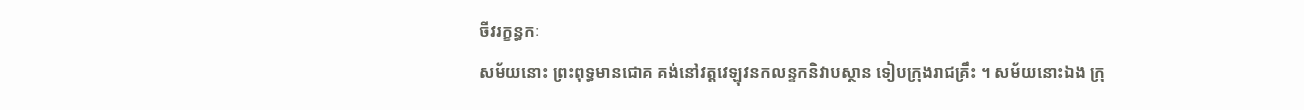ចីវរក្ខន្ធកៈ
សម័យនោះ ព្រះពុទ្ធមានជោគ គង់នៅវត្តវេឡុវនកលន្ទកនិវាបស្ថាន ទៀបក្រុងរាជគ្រឹះ ។ សម័យនោះឯង ក្រុ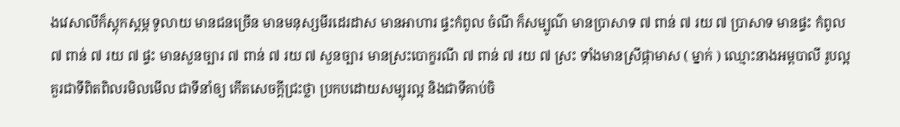ងវេសាលីក៏ស្តុកស្តម្ភ ទូលាយ មានជនច្រើន មានមនុស្សមីរដេរដាស មានអាហារ ផ្ទះកំពូល ចំណី ក៏សម្បូណ៌ មានប្រាសាទ ៧ ពាន់ ៧ រយ ៧ ប្រាសាទ មានផ្ទះ កំពូល ៧ ពាន់ ៧ រយ ៧ ផ្ទះ មានសួនច្បារ ៧ ពាន់ ៧ រយ ៧ សួនច្បារ មានស្រះបោក្ខរណី ៧ ពាន់ ៧ រយ ៧ ស្រះ ទាំងមានស្រីផ្កាមាស ( ម្នាក់ ) ឈ្មោះនាងអម្ពបាលី រូបល្អគួរជាទីពិតពិលរមិលមើល ជាទីនាំឲ្យ កើតសេចក្តីជ្រះថ្លា ប្រកបដោយសម្បុរល្អ និងជាទីគាប់ចិ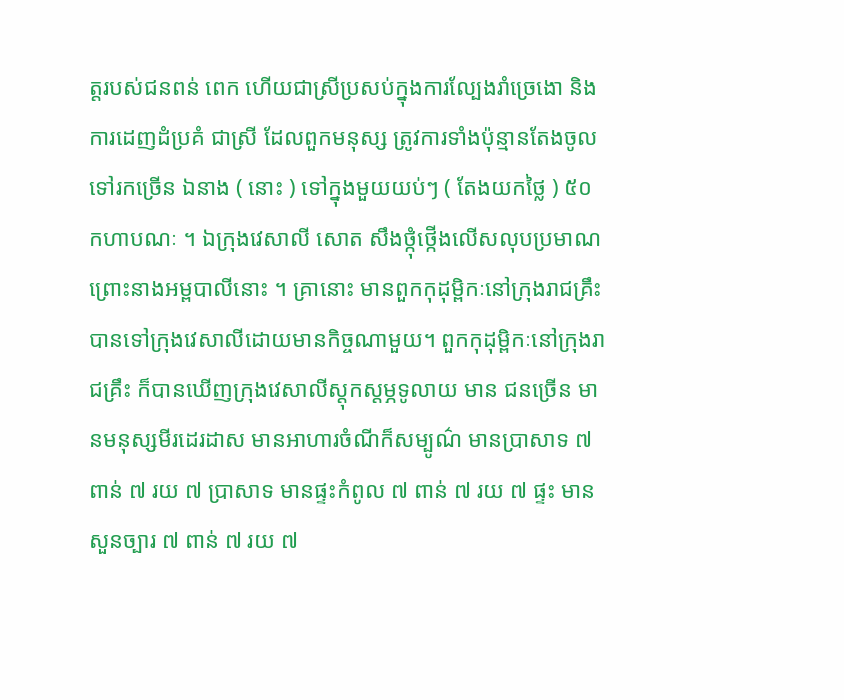ត្តរបស់ជនពន់ ពេក ហើយជាស្រីប្រសប់ក្នុងការល្បែងរាំច្រេងោ និងការដេញដំប្រគំ ជាស្រី ដែលពួកមនុស្ស ត្រូវការទាំងប៉ុន្មានតែងចូលទៅរកច្រើន ឯនាង ( នោះ ) ទៅក្នុងមួយយប់ៗ ( តែងយកថ្លៃ ) ៥០ កហាបណៈ ។ ឯក្រុងវេសាលី សោត សឹងថ្កុំថ្កើងលើសលុបប្រមាណ ព្រោះនាងអម្ពបាលីនោះ ។ គ្រានោះ មានពួកកុដុម្ពិកៈនៅក្រុងរាជគ្រឹះ បានទៅក្រុងវេសាលីដោយមានកិច្ចណាមួយ។ ពួកកុដុម្ពិកៈនៅក្រុងរាជគ្រឹះ ក៏បានឃើញក្រុងវេសាលីស្តុកស្តម្ភទូលាយ មាន ជនច្រើន មានមនុស្សមីរដេរដាស មានអាហារចំណីក៏សម្បូណ៌ មានប្រាសាទ ៧ ពាន់ ៧ រយ ៧ ប្រាសាទ មានផ្ទះកំពូល ៧ ពាន់ ៧ រយ ៧ ផ្ទះ មាន សួនច្បារ ៧ ពាន់ ៧ រយ ៧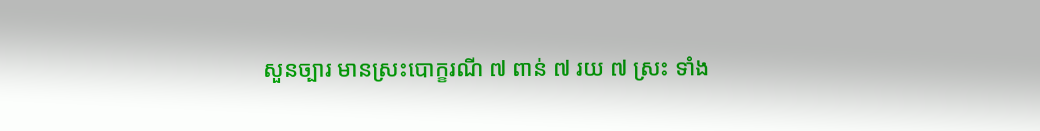សួនច្បារ មានស្រះបោក្ខរណី ៧ ពាន់ ៧ រយ ៧ ស្រះ ទាំង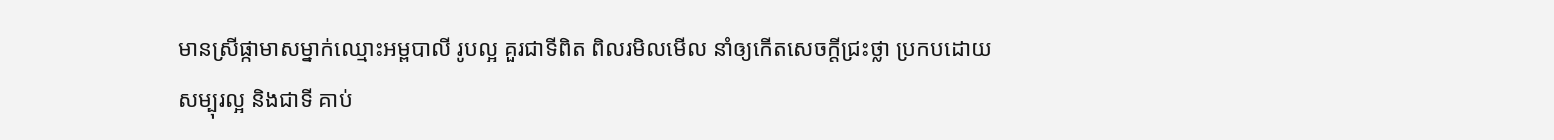មានស្រីផ្កាមាសម្នាក់ឈ្មោះអម្ពបាលី រូបល្អ គួរជាទីពិត ពិលរមិលមើល នាំឲ្យកើតសេចក្តីជ្រះថ្លា ប្រកបដោយសម្បុរល្អ និងជាទី គាប់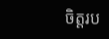ចិត្តរប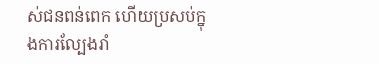ស់ជនពន់ពេក ហើយប្រសប់ក្នុងការល្បែងរាំ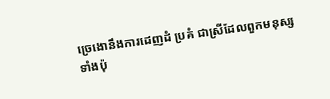ច្រេងោនឹងការដេញដំ ប្រគំ ជាស្រីដែលពួកមនុស្សទាំងប៉ុ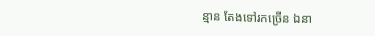ន្មាន តែងទៅរកច្រើន ឯនា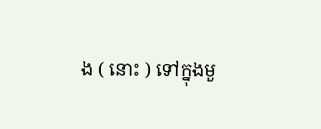ង ( នោះ ) ទៅក្នុងមួ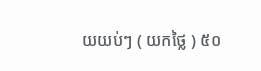យយប់ៗ ( យកថ្លៃ ) ៥០